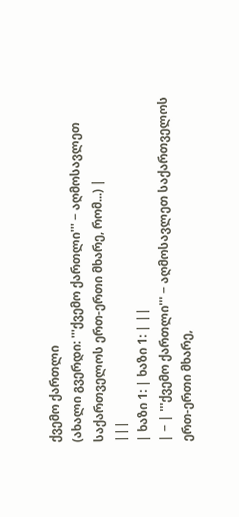ქვემო ქართლი
(ახალი გვერდი: '''ქვემო ქართლი''' − აღმოსავლეთ საქართველოს ერთ-ერთი მხარე, რომ...) |
|||
| ხაზი 1: | ხაზი 1: | ||
| − | '''ქვემო ქართლი''' − აღმოსავლეთ საქართველოს ერთ-ერთი მხარე,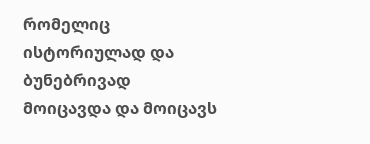რომელიც ისტორიულად და ბუნებრივად მოიცავდა და მოიცავს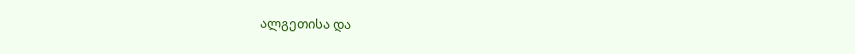ალგეთისა და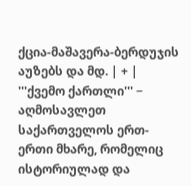ქცია-მაშავერა-ბერდუჯის აუზებს და მდ. | + | '''ქვემო ქართლი''' − აღმოსავლეთ საქართველოს ერთ-ერთი მხარე, რომელიც ისტორიულად და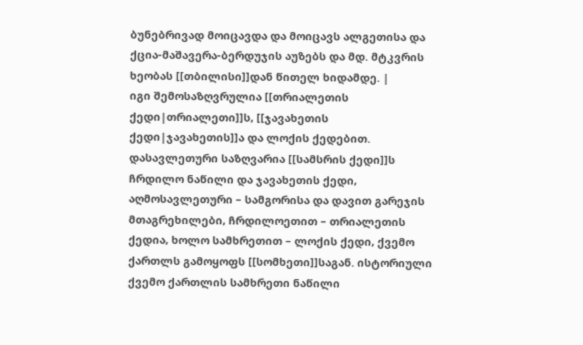ბუნებრივად მოიცავდა და მოიცავს ალგეთისა და ქცია-მაშავერა-ბერდუჯის აუზებს და მდ. მტკვრის ხეობას [[თბილისი]]დან წითელ ხიდამდე. |
იგი შემოსაზღვრულია [[თრიალეთის ქედი|თრიალეთი]]ს, [[ჯავახეთის ქედი|ჯავახეთის]]ა და ლოქის ქედებით. დასავლეთური საზღვარია [[სამსრის ქედი]]ს ჩრდილო ნაწილი და ჯავახეთის ქედი, აღმოსავლეთური – სამგორისა და დავით გარეჯის მთაგრეხილები, ჩრდილოეთით – თრიალეთის ქედია, ხოლო სამხრეთით – ლოქის ქედი, ქვემო ქართლს გამოყოფს [[სომხეთი]]საგან. ისტორიული ქვემო ქართლის სამხრეთი ნაწილი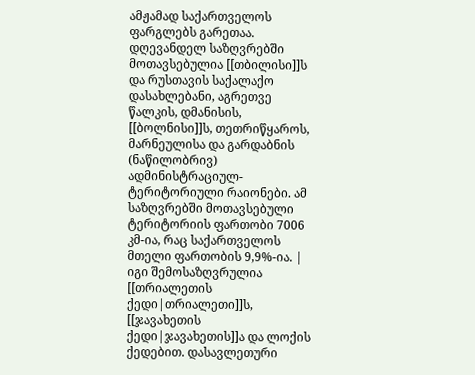ამჟამად საქართველოს ფარგლებს გარეთაა. დღევანდელ საზღვრებში მოთავსებულია [[თბილისი]]ს და რუსთავის საქალაქო დასახლებანი, აგრეთვე წალკის, დმანისის, [[ბოლნისი]]ს, თეთრიწყაროს, მარნეულისა და გარდაბნის (ნაწილობრივ) ადმინისტრაციულ-ტერიტორიული რაიონები. ამ საზღვრებში მოთავსებული ტერიტორიის ფართობი 7006 კმ-ია, რაც საქართველოს მთელი ფართობის 9,9%-ია. | იგი შემოსაზღვრულია [[თრიალეთის ქედი|თრიალეთი]]ს, [[ჯავახეთის ქედი|ჯავახეთის]]ა და ლოქის ქედებით. დასავლეთური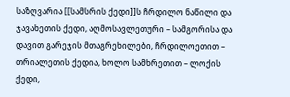საზღვარია [[სამსრის ქედი]]ს ჩრდილო ნაწილი და ჯავახეთის ქედი, აღმოსავლეთური – სამგორისა და დავით გარეჯის მთაგრეხილები, ჩრდილოეთით – თრიალეთის ქედია, ხოლო სამხრეთით – ლოქის ქედი,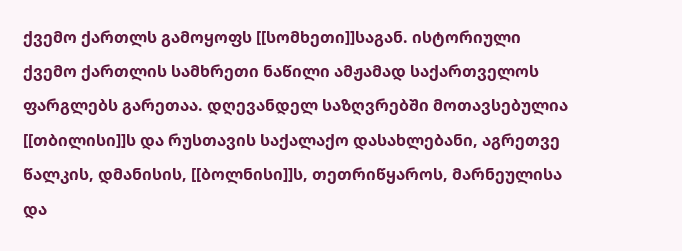ქვემო ქართლს გამოყოფს [[სომხეთი]]საგან. ისტორიული ქვემო ქართლის სამხრეთი ნაწილი ამჟამად საქართველოს ფარგლებს გარეთაა. დღევანდელ საზღვრებში მოთავსებულია [[თბილისი]]ს და რუსთავის საქალაქო დასახლებანი, აგრეთვე წალკის, დმანისის, [[ბოლნისი]]ს, თეთრიწყაროს, მარნეულისა და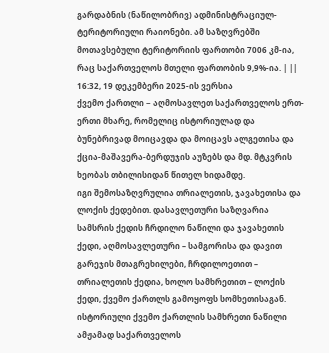გარდაბნის (ნაწილობრივ) ადმინისტრაციულ-ტერიტორიული რაიონები. ამ საზღვრებში მოთავსებული ტერიტორიის ფართობი 7006 კმ-ია, რაც საქართველოს მთელი ფართობის 9,9%-ია. | ||
16:32, 19 დეკემბერი 2025-ის ვერსია
ქვემო ქართლი − აღმოსავლეთ საქართველოს ერთ-ერთი მხარე, რომელიც ისტორიულად და ბუნებრივად მოიცავდა და მოიცავს ალგეთისა და ქცია-მაშავერა-ბერდუჯის აუზებს და მდ. მტკვრის ხეობას თბილისიდან წითელ ხიდამდე.
იგი შემოსაზღვრულია თრიალეთის, ჯავახეთისა და ლოქის ქედებით. დასავლეთური საზღვარია სამსრის ქედის ჩრდილო ნაწილი და ჯავახეთის ქედი, აღმოსავლეთური – სამგორისა და დავით გარეჯის მთაგრეხილები, ჩრდილოეთით – თრიალეთის ქედია, ხოლო სამხრეთით – ლოქის ქედი, ქვემო ქართლს გამოყოფს სომხეთისაგან. ისტორიული ქვემო ქართლის სამხრეთი ნაწილი ამჟამად საქართველოს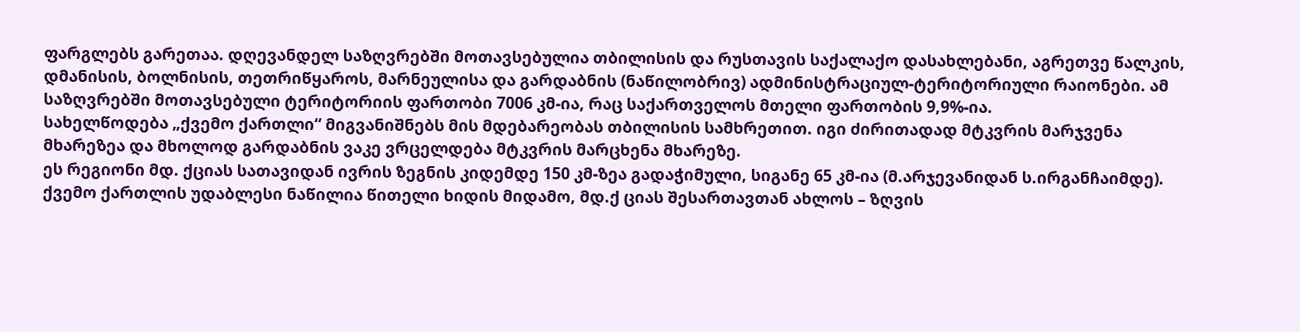ფარგლებს გარეთაა. დღევანდელ საზღვრებში მოთავსებულია თბილისის და რუსთავის საქალაქო დასახლებანი, აგრეთვე წალკის, დმანისის, ბოლნისის, თეთრიწყაროს, მარნეულისა და გარდაბნის (ნაწილობრივ) ადმინისტრაციულ-ტერიტორიული რაიონები. ამ საზღვრებში მოთავსებული ტერიტორიის ფართობი 7006 კმ-ია, რაც საქართველოს მთელი ფართობის 9,9%-ია.
სახელწოდება „ქვემო ქართლი“ მიგვანიშნებს მის მდებარეობას თბილისის სამხრეთით. იგი ძირითადად მტკვრის მარჯვენა მხარეზეა და მხოლოდ გარდაბნის ვაკე ვრცელდება მტკვრის მარცხენა მხარეზე.
ეს რეგიონი მდ. ქციას სათავიდან ივრის ზეგნის კიდემდე 150 კმ-ზეა გადაჭიმული, სიგანე 65 კმ-ია (მ.არჯევანიდან ს.ირგანჩაიმდე). ქვემო ქართლის უდაბლესი ნაწილია წითელი ხიდის მიდამო, მდ.ქ ციას შესართავთან ახლოს – ზღვის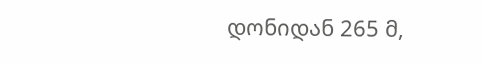დონიდან 265 მ,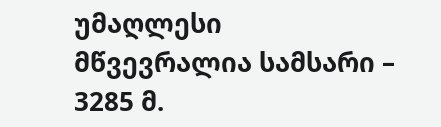უმაღლესი მწვევრალია სამსარი – 3285 მ.